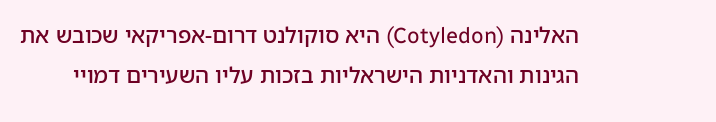האלינה (Cotyledon) היא סוקולנט דרום-אפריקאי שכובש את הגינות והאדניות הישראליות בזכות עליו השעירים דמויי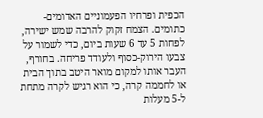הכפית ופרחיו הפעמוניים האדומים-כתומים. הצמח זקוק להרבה שמש ישירה, לפחות 5 עד 6 שעות ביום, כדי לשמור על צבעו הירוק-כסוף ולעודד פריחה. בחורף, העבר אותו למקום מואר היטב בתוך הבית או לחממה קרה, כי הוא רגיש לקרה מתחת ל-5 מעלות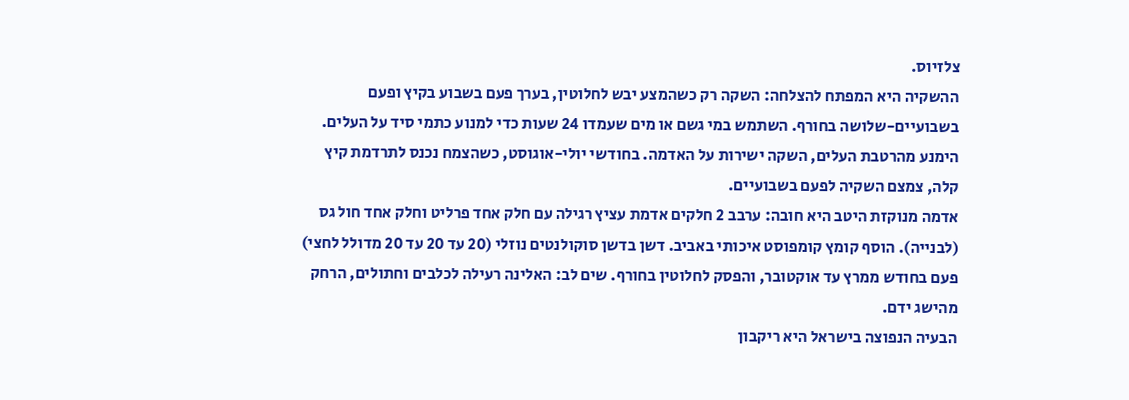צלזיוס.
ההשקיה היא המפתח להצלחה: השקה רק כשהמצע יבש לחלוטין, בערך פעם בשבוע בקיץ ופעם בשבועיים-שלושה בחורף. השתמש במי גשם או מים שעמדו 24 שעות כדי למנוע כתמי סיד על העלים. הימנע מהרטבת העלים, השקה ישירות על האדמה. בחודשי יולי-אוגוסט, כשהצמח נכנס לתרדמת קיץ קלה, צמצם השקיה לפעם בשבועיים.
אדמה מנוקזת היטב היא חובה: ערבב 2 חלקים אדמת עציץ רגילה עם חלק אחד פרליט וחלק אחד חול גס (לבנייה). הוסף קומץ קומפוסט איכותי באביב. דשן בדשן סוקולנטים נוזלי (20 עד 20 עד 20 מדולל לחצי) פעם בחודש ממרץ עד אוקטובר, והפסק לחלוטין בחורף. שים לב: האלינה רעילה לכלבים וחתולים, הרחק מהישג ידם.
הבעיה הנפוצה בישראל היא ריקבון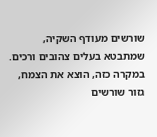שורשים מעודף השקיה, שמתבטא בעלים צהובים ורכים. במקרה כזה, הוצא את הצמח, גזור שורשים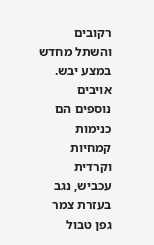רקובים והשתל מחדש במצע יבש. אויבים נוספים הם כנימות קמחיות וקרדית עכביש, נגב בעזרת צמר גפן טבול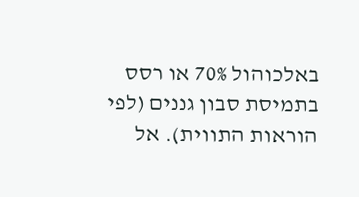באלכוהול 70% או רסס בתמיסת סבון גננים (לפי הוראות התווית). אל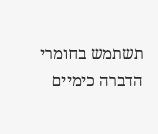תשתמש בחומרי הדברה כימיים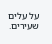על עלים שעירים.